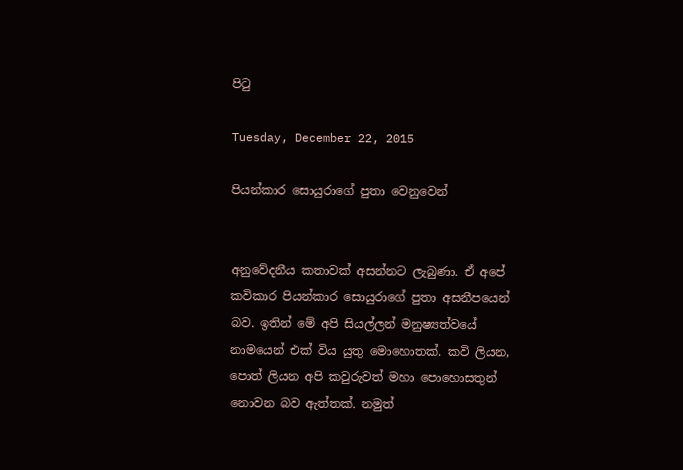පිටු

Tuesday, December 22, 2015

පියන්කාර සොයුරාගේ පුතා වෙනුවෙන්


අනුවේදනීය කතාවක් අසන්නට ලැබුණා. ඒ අපේ කවිකාර පියන්කාර සොයුරාගේ පුතා අසනීපයෙන් බව. ඉතින් මේ අපි සියල්ලන් මනුෂ්‍යත්වයේ නාමයෙන් එක් විය යුතු මොහොතක්. කවි ලියන, පොත් ලියන අපි කවුරුවත් මහා පොහොසතුන් නොවන බව ඇත්තක්. නමුත්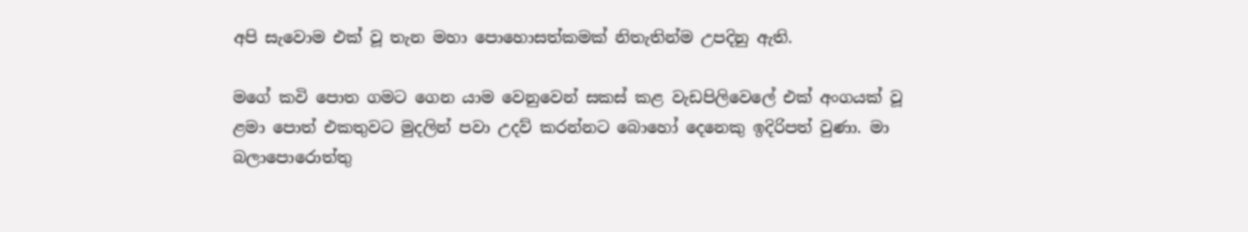අපි සැවොම එක් වූ තැන මහා පොහොසත්කමක් නිතැතින්ම උපදිනු ඇති.

මගේ කවි පොත ගමට ගෙන යාම වෙනුවෙන් සකස් කළ වැඩපිලිවෙලේ එක් අංගයක් වූ ළමා පොත් එකතුවට මුදලින් පවා උදව් කරන්නට බොහෝ දෙනෙකු ඉදිරිපත් වුණා. මා බලාපොරොත්තු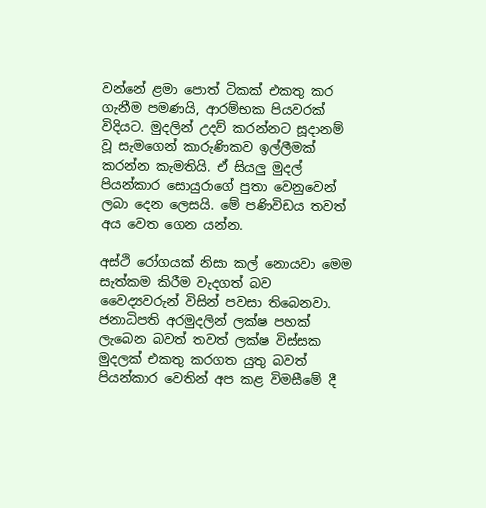වන්නේ ළමා පොත් ටිකක් එකතු කර ගැනීම පමණයි, ආරම්භක පියවරක් විදියට. මුදලින් උදව් කරන්නට සූදානම් වූ සැමගෙන් කාරුණිකව ඉල්ලීමක් කරන්න කැමතියි. ඒ සියලු මුදල් පියන්කාර සොයුරාගේ පුතා වෙනුවෙන් ලබා දෙන ලෙසයි. මේ පණිවිඩය තවත් අය වෙත ගෙන යන්න.

අස්ථි රෝගයක් නිසා කල් නොයවා මෙම සැත්කම කිරීම වැදගත් බව වෛද්‍යවරුන් විසින් පවසා තිබෙනවා. ජනාධිපති අරමුදලින් ලක්ෂ පහක් ලැබෙන බවත් තවත් ලක්ෂ විස්සක මුදලක් එකතු කරගත යුතු බවත් පියන්කාර වෙතින් අප කළ විමසීමේ දී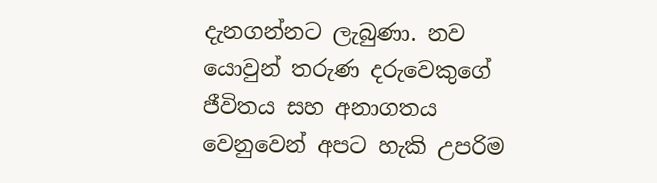දැනගන්නට ලැබුණා. නව යොවුන් තරුණ දරුවෙකුගේ ජීවිතය සහ අනාගතය වෙනුවෙන් අපට හැකි උපරිම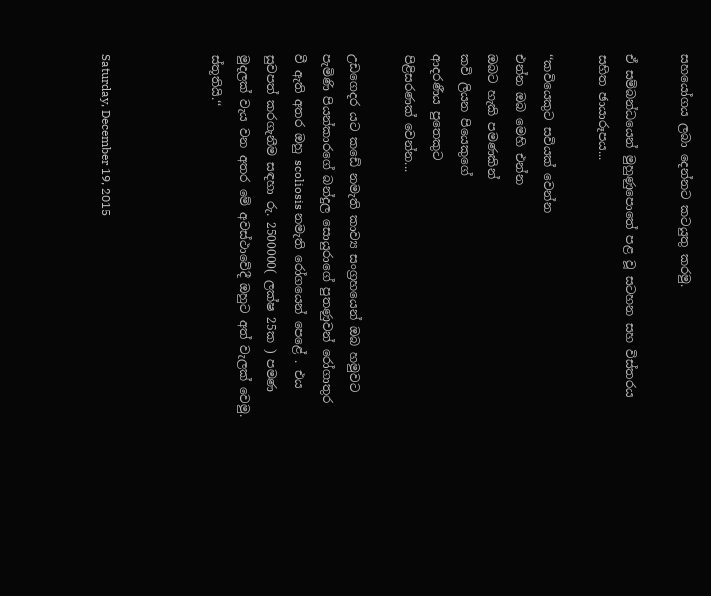සහයෝගය ලබා දෙන්නට කටයුතු කරමු.

ඒ සම්බන්ධයෙන් මුහුණුපොතේ පළ වූ සටහන සහ විස්තරය සහිත ඡායාරූපය...

‘‘කවියෙකුට සවියක් වෙන්න
එන්න ඔබ මෙහි එන්න
ඔබට හැකි පමණකින්
කවි ලියන පියෙකුගේ
ආදරණීය පුතෙකුට
පිළිසරණක් වෙන්න...

උඩගෙදර යට කඩේ නමැති කාව්‍ය සංග්‍රහයෙන් ඔබ හමුවට පැමිණි පියන්කාරගේ බන්දුල සොයුරාගේ පුතණුවන් රෝගාතුර වී ඇති අතර ඔහු scoliosis නමැති රෝගයෙන් පෙළේ . එය සුවපත් කරගැනීම සඳහා රු. 2500000( ලක්ෂ 25ක ) පමණ මුදලක් වැය වන අතර මේ අවස්ථාවේදී ඔහුට අත් වැලක් වෙමු. ස්තූතියි.‘‘



Saturday, December 19, 2015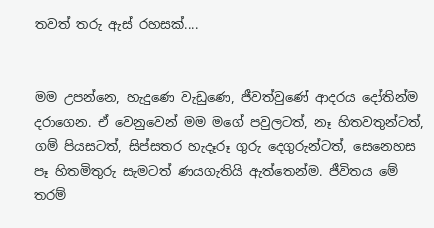තවත් තරු ඇස් රහසක්....


මම උපන්නෙ, හැදුණෙ වැඩුණෙ, ජීවත්වුණේ ආදරය දෝතින්ම දරාගෙන. ඒ වෙනුවෙන් මම මගේ පවුලටත්, නෑ හිතවතුන්ටත්, ගම් පියසටත්, සිප්සතර හැදෑරූ ගුරු දෙගුරුන්ටත්, සෙනෙහස පෑ හිතමිතුරු සැමටත් ණයගැතියි ඇත්තෙන්ම. ජීවිතය මේ තරම්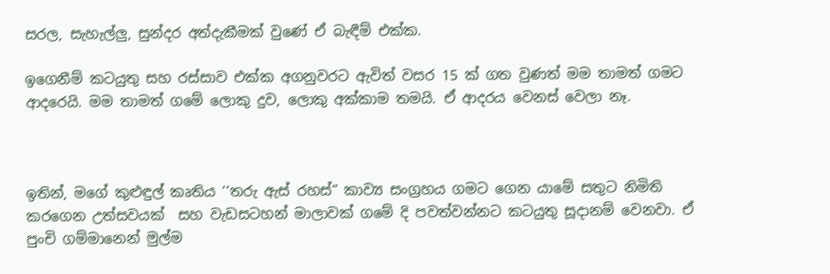සරල, සැහැල්ලු, සුන්දර අත්දැකීමක් වුණේ ඒ බැඳීම් එක්ක.

ඉගෙනීම් කටයුතු සහ රස්සාව එක්ක අගනුවරට ඇවිත් වසර 15 ක් ගත වුණත් මම තාමත් ගමට ආදරෙයි. මම තාමත් ගමේ ලොකු දුව, ලොකු අක්කාම තමයි. ඒ ආදරය වෙනස් වෙලා නෑ.



ඉතින්, මගේ කුළුඳුල් කෘතිය ‘‘තරු ඇස් රහස්“ කාව්‍ය සංග්‍රහය ගමට ගෙන යාමේ සතුට නිමිති කරගෙන උත්සවයක්  සහ වැඩසටහන් මාලාවක් ගමේ දි පවත්වන්නට කටයුතු සූදානම් වෙනවා. ඒ පුංචි ගම්මානෙන් මුල්ම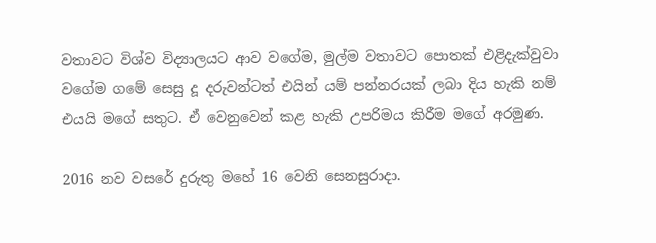වතාවට විශ්ව විද්‍යාලයට ආව වගේම, මුල්ම වතාවට පොතක් එළිදැක්වුවා වගේම ගමේ සෙසු දූ දරුවන්ටත් එයින් යම් පන්නරයක් ලබා දිය හැකි නම් එයයි මගේ සතුට. ඒ වෙනුවෙන් කළ හැකි උපරිමය කිරීම මගේ අරමුණ.

2016 නව වසරේ දුරුතු මහේ 16 වෙනි සෙනසුරාදා.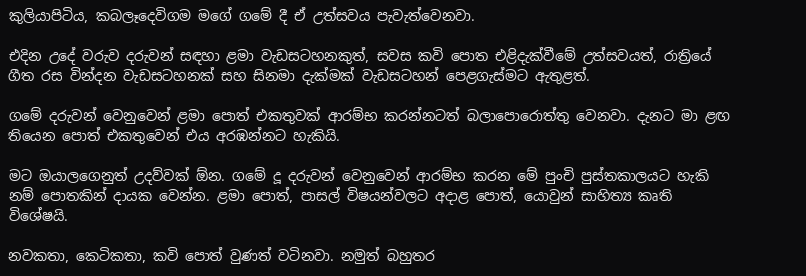කුලියාපිටිය, කබලෑදෙවිගම මගේ ගමේ දී ඒ උත්සවය පැවැත්වෙනවා.

එදින උදේ වරුව දරුවන් සඳහා ළමා වැඩසටහනකුත්, සවස කවි පොත එළිදැක්වීමේ උත්සවයත්, රාත්‍රියේ ගීත රස වින්දන වැඩසටහනක් සහ සිනමා දැක්මක් වැඩසටහන් පෙළගැස්මට ඇතුළත්.

ගමේ දරුවන් වෙනුවෙන් ළමා පොත් එකතුවක් ආරම්භ කරන්නටත් බලාපොරොත්තු වෙනවා. දැනට මා ළඟ තියෙන පොත් එකතුවෙන් එය අරඹන්නට හැකියි.

මට ඔයාලගෙනුත් උදව්වක් ඕන. ගමේ දූ දරුවන් වෙනුවෙන් ආරම්භ කරන මේ පුංචි පුස්තකාලයට හැකි නම් පොතකින් දායක වෙන්න. ළමා පොත්, පාසල් විෂයන්වලට අදාළ පොත්, යොවුන් සාහිත්‍ය කෘති විශේෂයි.

නවකතා, කෙටිකතා, කවි පොත් වුණත් වටිනවා. නමුත් බහුතර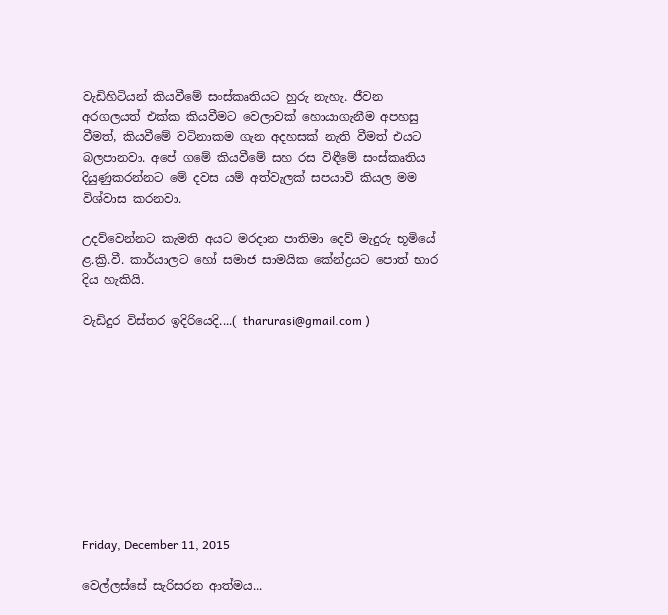වැඩිහිටියන් කියවීමේ සංස්කෘතියට හුරු නැහැ. ජීවන අරගලයත් එක්ක කියවීමට වෙලාවක් හොයාගැනීම අපහසු වීමත්, කියවීමේ වටිනාකම ගැන අදහසක් නැති වීමත් එයට බලපානවා. අපේ ගමේ කියවීමේ සහ රස විඳීමේ සංස්කෘතිය දියුණුකරන්නට මේ දවස යම් අත්වැලක් සපයාවි කියල මම විශ්වාස කරනවා.

උදව්වෙන්නට කැමති අයට මරදාන පාතිමා දෙව් මැදුරු භූමියේ ළ.ක්‍රි.වී. කාර්යාලට හෝ සමාජ සාමයික කේන්ද්‍රයට පොත් භාර දිය හැකියි.

වැඩිදුර විස්තර ඉදිරියෙදි....( tharurasi@gmail.com )










Friday, December 11, 2015

වෙල්ලස්සේ සැරිසරන ආත්මය...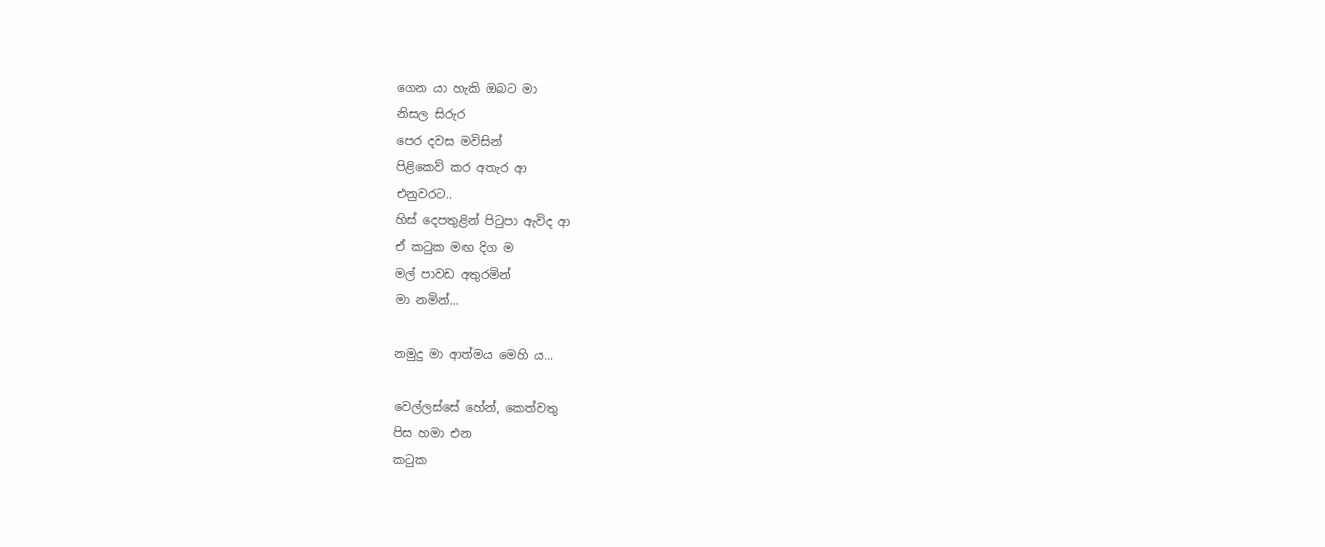ගෙන යා හැකි ඔබට මා
නිසල සිරුර
පෙර දවස මවිසින්
පිළිකෙව් කර අතැර ආ
එනුවරට..
හිස් දෙපතුළින් පිටුපා ඇවිද ආ
ඒ කටුක මඟ දිග ම
මල් පාවඩ අතුරමින්
මා නමින්...

නමුදු මා ආත්මය මෙහි ය...

වෙල්ලස්සේ හේන්, කෙත්වතු
පිස හමා එන
කටුක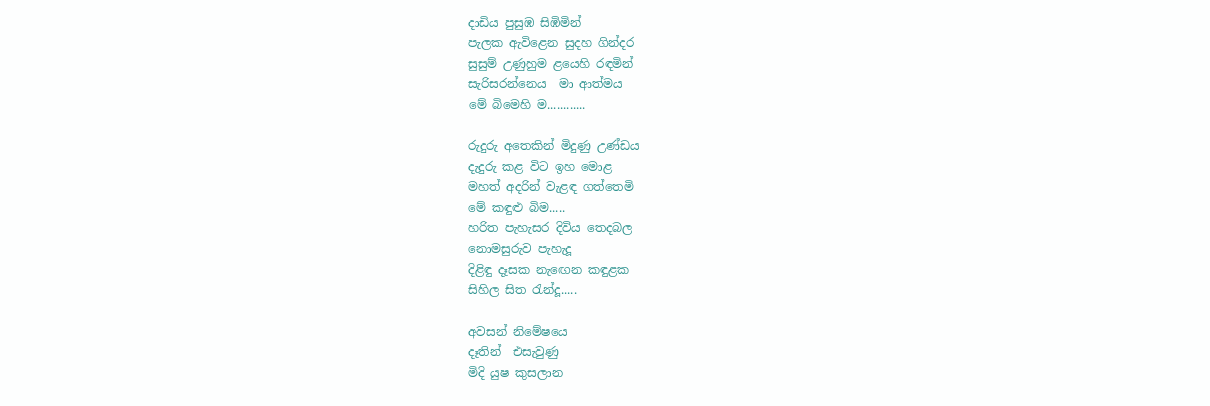දාඩිය පුසුඹ සිඹිමින්
පැලක ඇවිළෙන සුදහ ගින්දර
සුසුම් උණුහුම ළයෙහි රඳමින්
සැරිසරන්නෙය  මා ආත්මය
මේ බිමෙහි ම............

රුදුරු අතෙකින් මිදුණු උණ්ඩය
දැදුරු කළ විට ඉහ මොළ
මහත් අදරින් වැළඳ ගත්තෙමි
මේ කඳුළු බිම.....
හරිත පැහැසර දිවිය තෙදබල
නොමසුරුව පැහැදූ
දිළිඳු දෑසක නැඟෙන කඳුළක
සිහිල සිත රැන්දූ.....

අවසන් නිමේෂයෙ
දෑතින්  එසැවුණු
මිදි යුෂ කුසලාන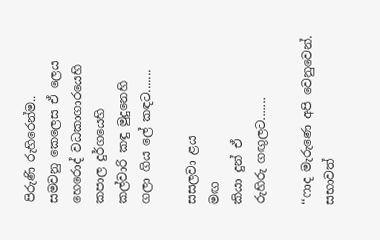පිරුණි රුහිරෙන්ම..
සමවනු කෙලෙස ඒ ලෙය
හෙරොද් වධකාගාරයෙහි
කපාල දුර්ගයෙහි
කල්වාරි කඳු මුදුනෙහි
ගලා ගිය ලේ කඳට.......

සසලවා ළය
මඟ
කියා දුන් ඒ
රුහිරු ගඟුලට.......

‘‘ෆාද මැරුණෙ අපි වෙනුවෙන්. සභාවත්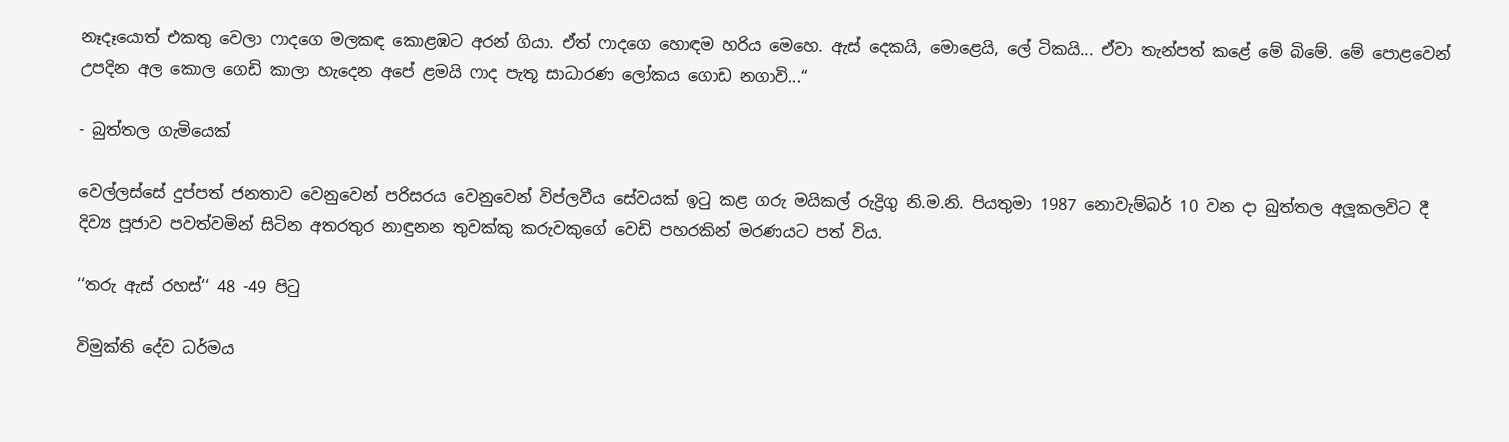නෑදෑයොත් එකතු වෙලා ෆාදගෙ මලකඳ කොළඹට අරන් ගියා. ඒත් ෆාදගෙ හොඳම හරිය මෙහෙ. ඇස් දෙකයි, මොළෙයි, ලේ ටිකයි... ඒවා තැන්පත් කළේ මේ බිමේ. මේ පොළවෙන් උපදින අල කොල ගෙඩි කාලා හැදෙන අපේ ළමයි ෆාද පැතූ සාධාරණ ලෝකය ගොඩ නගාවි...“

- බුත්තල ගැමියෙක්

වෙල්ලස්සේ දුප්පත් ජනතාව වෙනුවෙන් පරිසරය වෙනුවෙන් විප්ලවීය සේවයක් ඉටු කළ ගරු මයිකල් රුද්‍රිගු නි.ම.නි. පියතුමා 1987 නොවැම්බර් 10 වන දා බුත්තල අලූකලවිට දී දිව්‍ය පූජාව පවත්වමින් සිටින අතරතුර නාඳුනන තුවක්කු කරුවකුගේ වෙඩි පහරකින් මරණයට පත් විය.

‘‘තරු ඇස් රහස්‘‘ 48 -49 පිටු

විමුක්ති දේව ධර්මය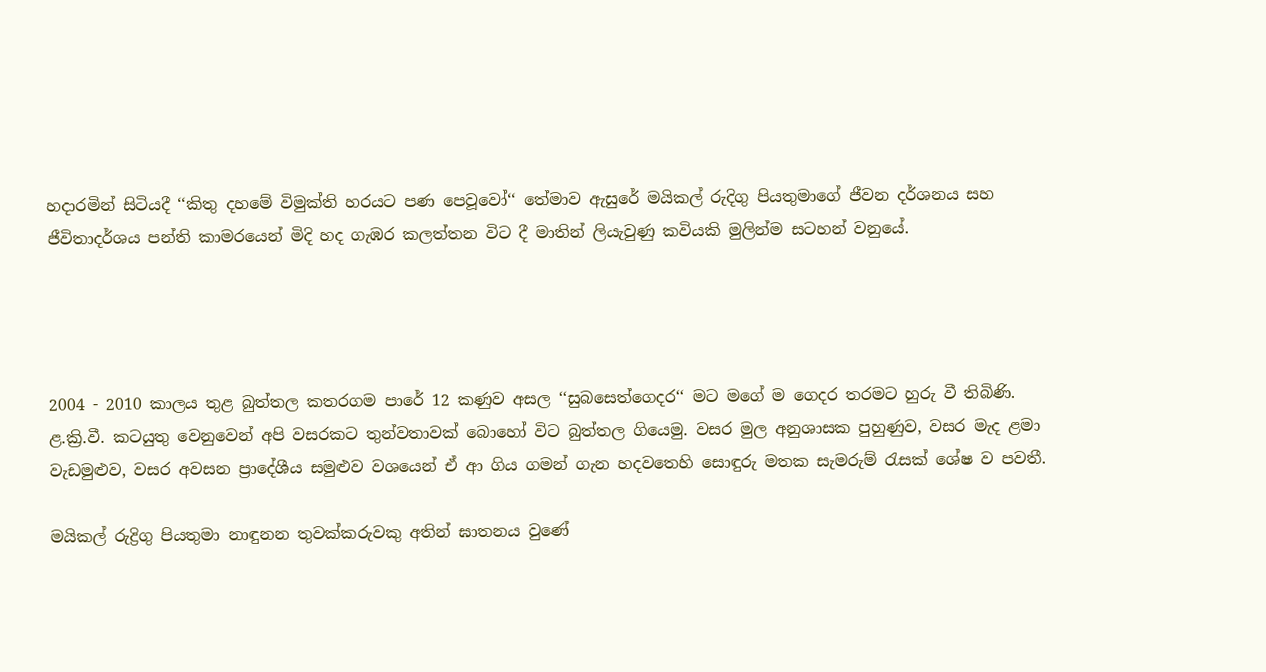හදාරමින් සිටියදී ‘‘කිතු දහමේ විමුක්ති හරයට පණ පෙවූවෝ‘‘ තේමාව ඇසුරේ මයිකල් රුදිගු පියතුමාගේ ජීවන දර්ශනය සහ ජීවිතාදර්ශය පන්ති කාමරයෙන් මිදි හද ගැඹර කලත්තන විට දී මාතින් ලියැවුණු කවියකි මුලින්ම සටහන් වනුයේ.




2004 - 2010 කාලය තුළ බුත්තල කතරගම පාරේ 12 කණුව අසල ‘‘සුබසෙත්ගෙදර‘‘ මට මගේ ම ගෙදර තරමට හුරු වී තිබිණි. ළ.ක්‍රි.වී. කටයුතු වෙනුවෙන් අපි වසරකට තුන්වතාවක් බොහෝ විට බුත්තල ගියෙමු. වසර මුල අනුශාසක පුහුණුව, වසර මැද ළමා වැඩමුළුව, වසර අවසන ප්‍රාදේශීය සමුළුව වශයෙන් ඒ ආ ගිය ගමන් ගැන හදවතෙහි සොඳුරු මතක සැමරුම් රැසක් ශේෂ ව පවතී.

මයිකල් රුද්‍රිගු පියතුමා නාඳුනන තුවක්කරුවකු අතින් ඝාතනය වුණේ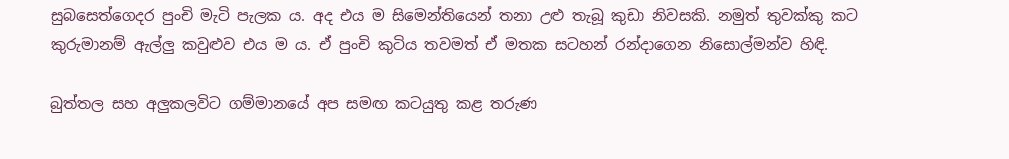සුබසෙත්ගෙදර පුංචි මැටි පැලක ය. අද එය ම සිමෙන්තියෙන් තනා උළු තැබූ කුඩා නිවසකි. නමුත් තුවක්කු කට කුරුමානම් ඇල්ලු කවුළුව එය ම ය. ඒ පුංචි කුටිය තවමත් ඒ මතක සටහන් රන්දාගෙන නිසොල්මන්ව හිඳි.

බුත්තල සහ අලුකලවිට ගම්මානයේ අප සමඟ කටයුතු කළ තරුණ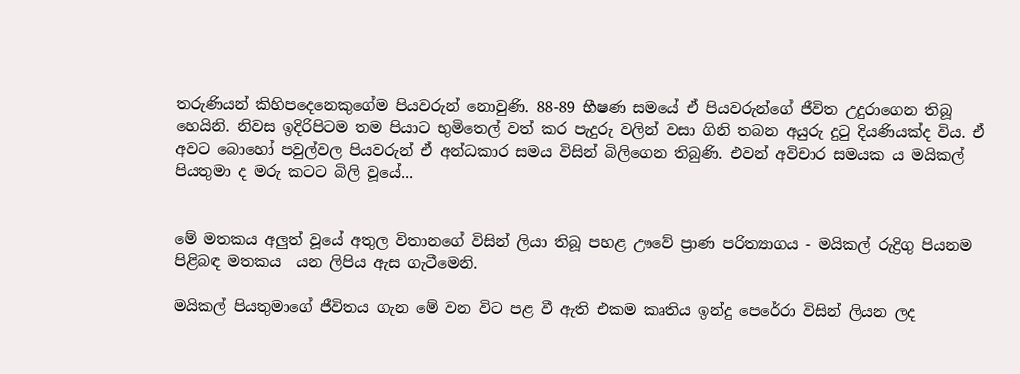තරුණියන් කිහිපදෙනෙකුගේම පියවරුන් නොවුණි. 88-89 භීෂණ සමයේ ඒ පියවරුන්ගේ ජීවිත උදුරාගෙන තිබූ හෙයිනි. නිවස ඉදිරිපිටම තම පියාට භුමිතෙල් වත් කර පැදුරු වලින් වසා ගිනි තබන අයුරු දුටු දියණියක්ද විය. ඒ අවට බොහෝ පවුල්වල පියවරුන් ඒ අන්ධකාර සමය විසින් බිලිගෙන තිබුණි. එවන් අවිචාර සමයක ය මයිකල් පියතුමා ද මරු කටට බිලි වූයේ...


මේ මතකය අලුත් වූයේ අතුල විතානගේ විසින් ලියා තිබූ පහළ ඌවේ ප්‍රාණ පරිත්‍යාගය - මයිකල් රුද්‍රිගු පියනම පිළිබඳ මතකය  යන ලිපිය ඇස ගැටීමෙනි.

මයිකල් පියතුමාගේ ජීවිතය ගැන මේ වන විට පළ වී ඇති එකම කෘතිය ඉන්දු පෙරේරා විසින් ලියන ලද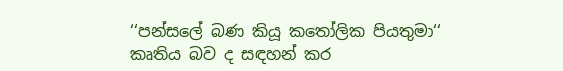‘‘පන්සලේ බණ කියූ කතෝලික පියතුමා‘‘ කෘතිය බව ද සඳහන් කර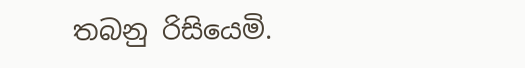තබනු රිසියෙමි.